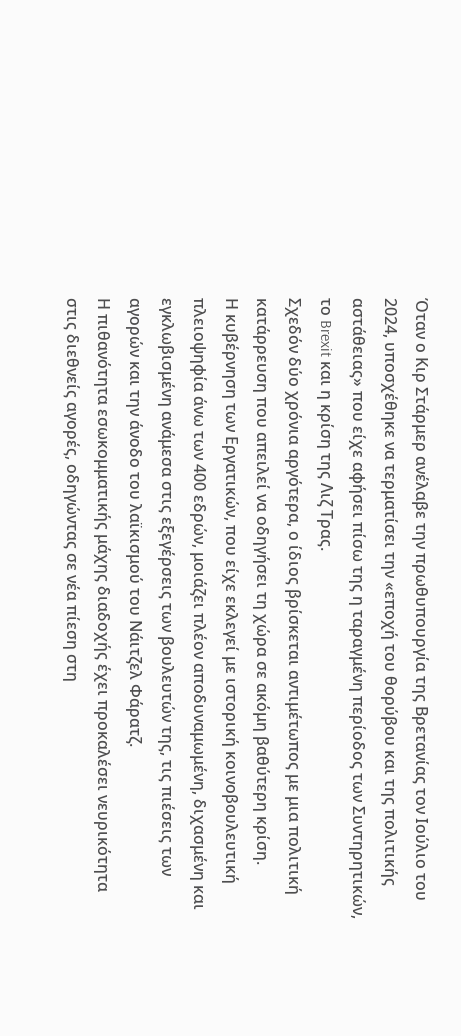Όταν ο Κιρ Στάρμερ ανέλαβε την πρωθυπουργία της Βρετανίας τον Ιούλιο του 2024, υποσχέθηκε να τερματίσει την «εποχή του θορύβου και της πολιτικής αστάθειας» που είχε αφήσει πίσω της η ταραγμένη περίοδος των Συντηρητικών, το Brexit και η κρίση της Λιζ Τρας.
Σχεδόν δύο χρόνια αργότερα, ο ίδιος βρίσκεται αντιμέτωπος με μια πολιτική κατάρρευση που απειλεί να οδηγήσει τη χώρα σε ακόμη βαθύτερη κρίση.
Η κυβέρνηση των Εργατικών, που είχε εκλεγεί με ιστορική κοινοβουλευτική πλειοψηφία άνω των 400 εδρών, μοιάζει πλέον αποδυναμωμένη, διχασμένη και εγκλωβισμένη ανάμεσα στις εξεγέρσεις των βουλευτών της, τις πιέσεις των αγορών και την άνοδο του λαϊκισμού του Νάιτζελ Φάρατζ.
Η πιθανότητα εσωκομματικής μάχης διαδοχής έχει προκαλέσει νευρικότητα στις διεθνείς αγορές, οδηγώντας σε νέα πίεση στη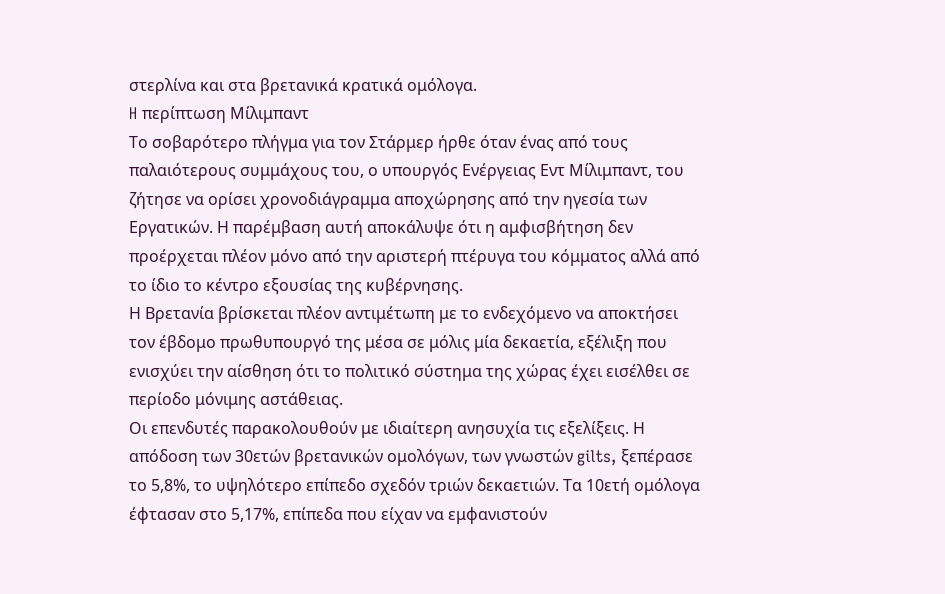στερλίνα και στα βρετανικά κρατικά ομόλογα.
H περίπτωση Μίλιμπαντ
Το σοβαρότερο πλήγμα για τον Στάρμερ ήρθε όταν ένας από τους παλαιότερους συμμάχους του, ο υπουργός Ενέργειας Εντ Μίλιμπαντ, του ζήτησε να ορίσει χρονοδιάγραμμα αποχώρησης από την ηγεσία των Εργατικών. Η παρέμβαση αυτή αποκάλυψε ότι η αμφισβήτηση δεν προέρχεται πλέον μόνο από την αριστερή πτέρυγα του κόμματος αλλά από το ίδιο το κέντρο εξουσίας της κυβέρνησης.
Η Βρετανία βρίσκεται πλέον αντιμέτωπη με το ενδεχόμενο να αποκτήσει τον έβδομο πρωθυπουργό της μέσα σε μόλις μία δεκαετία, εξέλιξη που ενισχύει την αίσθηση ότι το πολιτικό σύστημα της χώρας έχει εισέλθει σε περίοδο μόνιμης αστάθειας.
Οι επενδυτές παρακολουθούν με ιδιαίτερη ανησυχία τις εξελίξεις. Η απόδοση των 30ετών βρετανικών ομολόγων, των γνωστών gilts, ξεπέρασε το 5,8%, το υψηλότερο επίπεδο σχεδόν τριών δεκαετιών. Τα 10ετή ομόλογα έφτασαν στο 5,17%, επίπεδα που είχαν να εμφανιστούν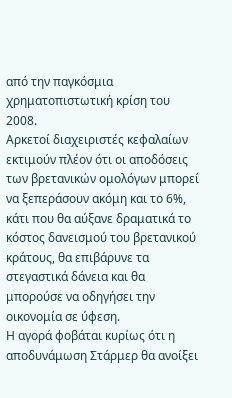από την παγκόσμια χρηματοπιστωτική κρίση του 2008.
Αρκετοί διαχειριστές κεφαλαίων εκτιμούν πλέον ότι οι αποδόσεις των βρετανικών ομολόγων μπορεί να ξεπεράσουν ακόμη και το 6%, κάτι που θα αύξανε δραματικά το κόστος δανεισμού του βρετανικού κράτους, θα επιβάρυνε τα στεγαστικά δάνεια και θα μπορούσε να οδηγήσει την οικονομία σε ύφεση.
Η αγορά φοβάται κυρίως ότι η αποδυνάμωση Στάρμερ θα ανοίξει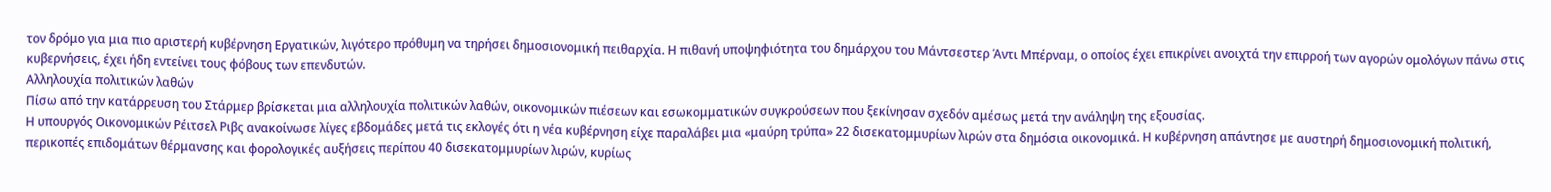τον δρόμο για μια πιο αριστερή κυβέρνηση Εργατικών, λιγότερο πρόθυμη να τηρήσει δημοσιονομική πειθαρχία. Η πιθανή υποψηφιότητα του δημάρχου του Μάντσεστερ Άντι Μπέρναμ, ο οποίος έχει επικρίνει ανοιχτά την επιρροή των αγορών ομολόγων πάνω στις κυβερνήσεις, έχει ήδη εντείνει τους φόβους των επενδυτών.
Aλληλουχία πολιτικών λαθών
Πίσω από την κατάρρευση του Στάρμερ βρίσκεται μια αλληλουχία πολιτικών λαθών, οικονομικών πιέσεων και εσωκομματικών συγκρούσεων που ξεκίνησαν σχεδόν αμέσως μετά την ανάληψη της εξουσίας.
Η υπουργός Οικονομικών Ρέιτσελ Ριβς ανακοίνωσε λίγες εβδομάδες μετά τις εκλογές ότι η νέα κυβέρνηση είχε παραλάβει μια «μαύρη τρύπα» 22 δισεκατομμυρίων λιρών στα δημόσια οικονομικά. Η κυβέρνηση απάντησε με αυστηρή δημοσιονομική πολιτική, περικοπές επιδομάτων θέρμανσης και φορολογικές αυξήσεις περίπου 40 δισεκατομμυρίων λιρών, κυρίως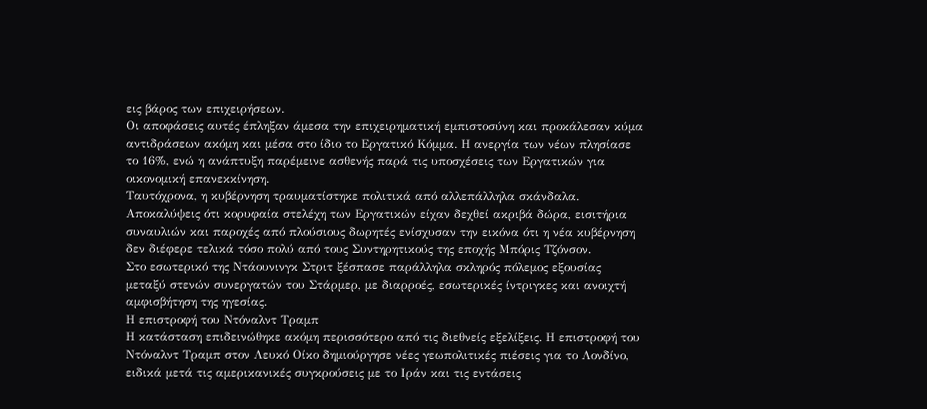εις βάρος των επιχειρήσεων.
Οι αποφάσεις αυτές έπληξαν άμεσα την επιχειρηματική εμπιστοσύνη και προκάλεσαν κύμα αντιδράσεων ακόμη και μέσα στο ίδιο το Εργατικό Κόμμα. Η ανεργία των νέων πλησίασε το 16%, ενώ η ανάπτυξη παρέμεινε ασθενής παρά τις υποσχέσεις των Εργατικών για οικονομική επανεκκίνηση.
Ταυτόχρονα, η κυβέρνηση τραυματίστηκε πολιτικά από αλλεπάλληλα σκάνδαλα. Αποκαλύψεις ότι κορυφαία στελέχη των Εργατικών είχαν δεχθεί ακριβά δώρα, εισιτήρια συναυλιών και παροχές από πλούσιους δωρητές ενίσχυσαν την εικόνα ότι η νέα κυβέρνηση δεν διέφερε τελικά τόσο πολύ από τους Συντηρητικούς της εποχής Μπόρις Τζόνσον.
Στο εσωτερικό της Ντάουνινγκ Στριτ ξέσπασε παράλληλα σκληρός πόλεμος εξουσίας μεταξύ στενών συνεργατών του Στάρμερ, με διαρροές, εσωτερικές ίντριγκες και ανοιχτή αμφισβήτηση της ηγεσίας.
Η επιστροφή του Ντόναλντ Τραμπ
Η κατάσταση επιδεινώθηκε ακόμη περισσότερο από τις διεθνείς εξελίξεις. Η επιστροφή του Ντόναλντ Τραμπ στον Λευκό Οίκο δημιούργησε νέες γεωπολιτικές πιέσεις για το Λονδίνο, ειδικά μετά τις αμερικανικές συγκρούσεις με το Ιράν και τις εντάσεις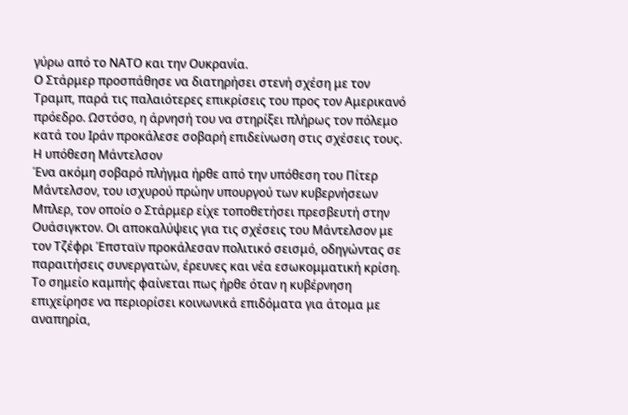γύρω από το ΝΑΤΟ και την Ουκρανία.
Ο Στάρμερ προσπάθησε να διατηρήσει στενή σχέση με τον Τραμπ, παρά τις παλαιότερες επικρίσεις του προς τον Αμερικανό πρόεδρο. Ωστόσο, η άρνησή του να στηρίξει πλήρως τον πόλεμο κατά του Ιράν προκάλεσε σοβαρή επιδείνωση στις σχέσεις τους.
Η υπόθεση Μάντελσον
Ένα ακόμη σοβαρό πλήγμα ήρθε από την υπόθεση του Πίτερ Μάντελσον, του ισχυρού πρώην υπουργού των κυβερνήσεων Μπλερ, τον οποίο ο Στάρμερ είχε τοποθετήσει πρεσβευτή στην Ουάσιγκτον. Οι αποκαλύψεις για τις σχέσεις του Μάντελσον με τον Τζέφρι Έπσταϊν προκάλεσαν πολιτικό σεισμό, οδηγώντας σε παραιτήσεις συνεργατών, έρευνες και νέα εσωκομματική κρίση.
Το σημείο καμπής φαίνεται πως ήρθε όταν η κυβέρνηση επιχείρησε να περιορίσει κοινωνικά επιδόματα για άτομα με αναπηρία,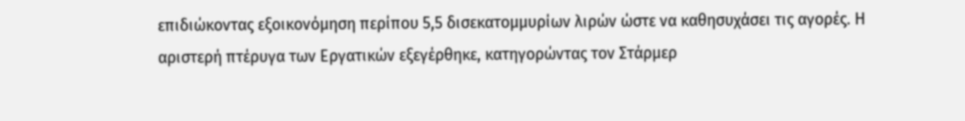επιδιώκοντας εξοικονόμηση περίπου 5,5 δισεκατομμυρίων λιρών ώστε να καθησυχάσει τις αγορές. Η αριστερή πτέρυγα των Εργατικών εξεγέρθηκε, κατηγορώντας τον Στάρμερ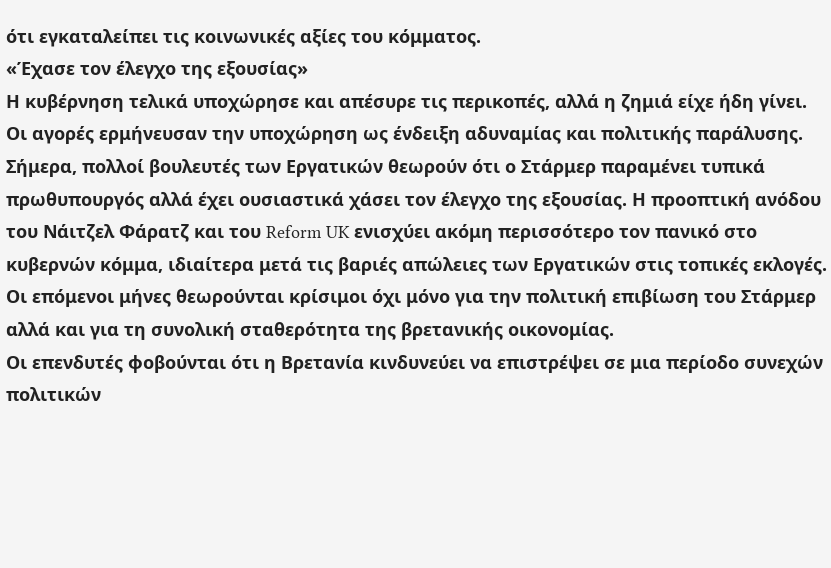ότι εγκαταλείπει τις κοινωνικές αξίες του κόμματος.
«Έχασε τον έλεγχο της εξουσίας»
Η κυβέρνηση τελικά υποχώρησε και απέσυρε τις περικοπές, αλλά η ζημιά είχε ήδη γίνει. Οι αγορές ερμήνευσαν την υποχώρηση ως ένδειξη αδυναμίας και πολιτικής παράλυσης.
Σήμερα, πολλοί βουλευτές των Εργατικών θεωρούν ότι ο Στάρμερ παραμένει τυπικά πρωθυπουργός αλλά έχει ουσιαστικά χάσει τον έλεγχο της εξουσίας. Η προοπτική ανόδου του Νάιτζελ Φάρατζ και του Reform UK ενισχύει ακόμη περισσότερο τον πανικό στο κυβερνών κόμμα, ιδιαίτερα μετά τις βαριές απώλειες των Εργατικών στις τοπικές εκλογές.
Οι επόμενοι μήνες θεωρούνται κρίσιμοι όχι μόνο για την πολιτική επιβίωση του Στάρμερ αλλά και για τη συνολική σταθερότητα της βρετανικής οικονομίας.
Οι επενδυτές φοβούνται ότι η Βρετανία κινδυνεύει να επιστρέψει σε μια περίοδο συνεχών πολιτικών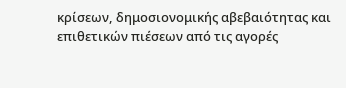κρίσεων, δημοσιονομικής αβεβαιότητας και επιθετικών πιέσεων από τις αγορές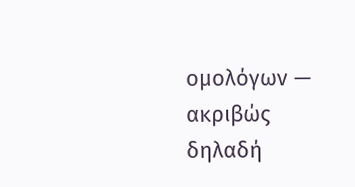ομολόγων — ακριβώς δηλαδή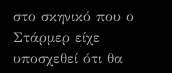στο σκηνικό που ο Στάρμερ είχε υποσχεθεί ότι θα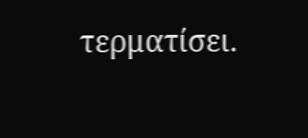τερματίσει.